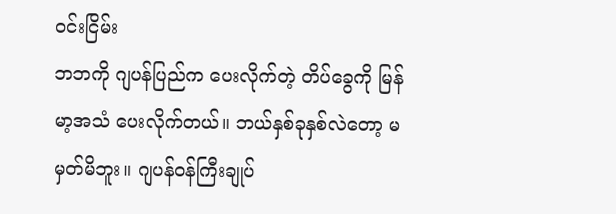ဝင်းငြိမ်း
ဘဘကို ဂျပန်ပြည်က ပေးလိုက်တဲ့ တိပ်ခွေကို မြန်မာ့အသံ ပေးလိုက်တယ်။ ဘယ်နှစ်ခုနှစ်လဲတော့ မမှတ်မိဘူး။ ဂျပန်ဝန်ကြီးချုပ်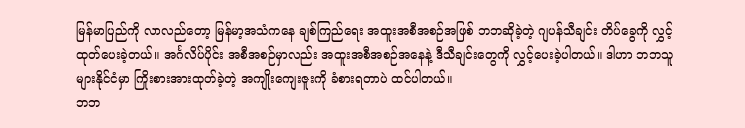မြန်မာပြည်ကို လာလည်တော့ မြန်မာ့အသံကနေ ချစ်ကြည်ရေး အထူးအစီအစဉ်အဖြစ် ဘဘဆိုခဲ့တဲ့ ဂျပန်သီချင်း တိပ်ခွေကို လွှင့်ထုတ်ပေးခဲ့တယ်။ အင်္ဂလိပ်ပိုင်း အစီအစဉ်မှာလည်း အထူးအစီအစဉ်အနေနဲ့ ဒီသီချင်းတွေကို လွှင့်ပေးခဲ့ပါတယ်။ ဒါဟာ ဘဘသူများနိုင်ငံမှာ ကြိုးစားအားထုတ်ခဲ့တဲ့ အကျိုးကျေးဇူးကို ခံစားရတာပဲ ထင်ပါတယ်။
ဘဘ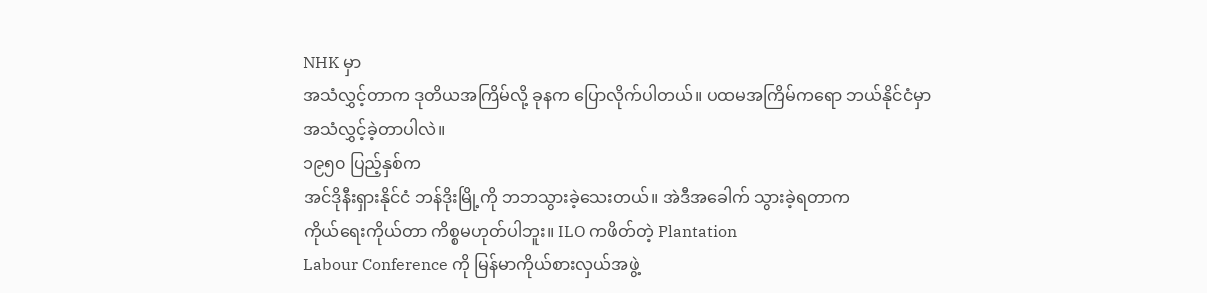NHK မှာ
အသံလွှင့်တာက ဒုတိယအကြိမ်လို့ ခုနက ပြောလိုက်ပါတယ်။ ပထမအကြိမ်ကရော ဘယ်နိုင်ငံမှာ
အသံလွှင့်ခဲ့တာပါလဲ။
၁၉၅၀ ပြည့်နှစ်က
အင်ဒိုနီးရှားနိုင်ငံ ဘန်ဒိုးမြို့ကို ဘဘသွားခဲ့သေးတယ်။ အဲဒီအခေါက် သွားခဲ့ရတာက
ကိုယ်ရေးကိုယ်တာ ကိစ္စမဟုတ်ပါဘူး။ ILO ကဖိတ်တဲ့ Plantation
Labour Conference ကို မြန်မာကိုယ်စားလှယ်အဖွဲ့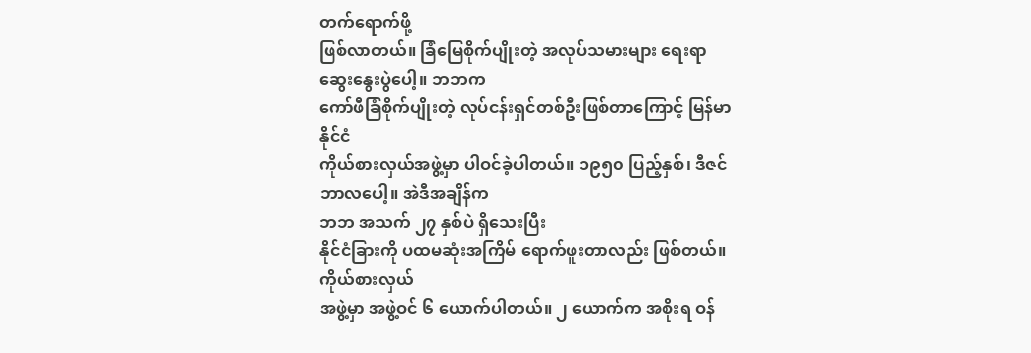တက်ရောက်ဖို့
ဖြစ်လာတယ်။ ခြံမြေစိုက်ပျိုးတဲ့ အလုပ်သမားများ ရေးရာဆွေးနွေးပွဲပေါ့။ ဘဘက
ကော်ဖီခြံစိုက်ပျိုးတဲ့ လုပ်ငန်းရှင်တစ်ဦးဖြစ်တာကြောင့် မြန်မာနိုင်ငံ
ကိုယ်စားလှယ်အဖွဲ့မှာ ပါဝင်ခဲ့ပါတယ်။ ၁၉၅၀ ပြည့်နှစ်၊ ဒီဇင်ဘာလပေါ့။ အဲဒီအချိန်က
ဘဘ အသက် ၂၇ နှစ်ပဲ ရှိသေးပြီး
နိုင်ငံခြားကို ပထမဆုံးအကြိမ် ရောက်ဖူးတာလည်း ဖြစ်တယ်။ ကိုယ်စားလှယ်
အဖွဲ့မှာ အဖွဲ့ဝင် ၆ ယောက်ပါတယ်။ ၂ ယောက်က အစိုးရ ဝန်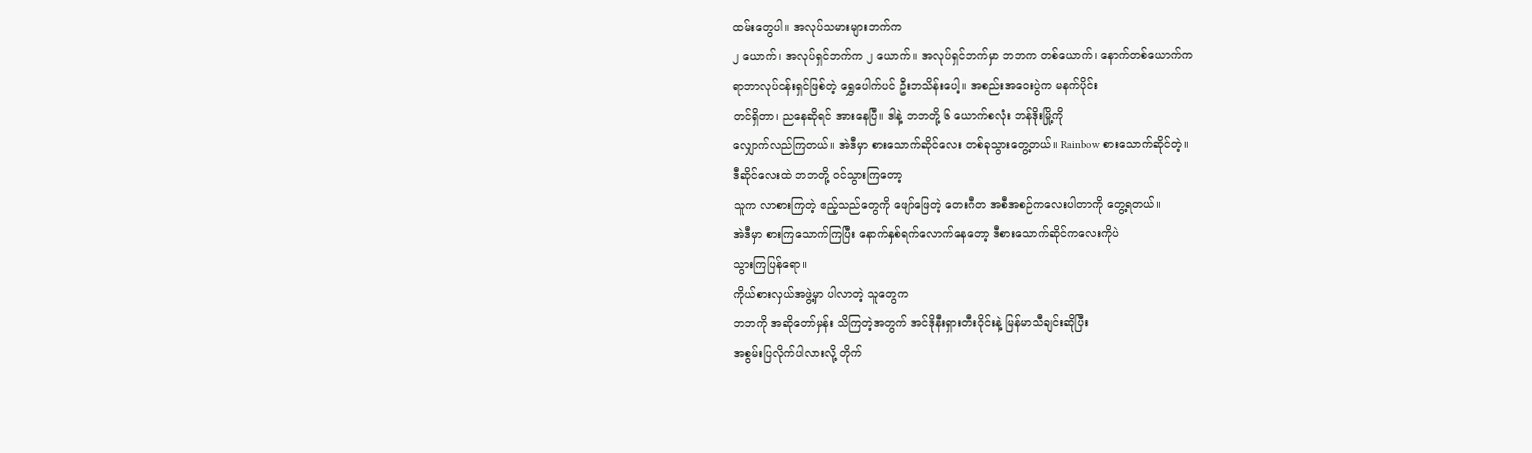ထမ်းတွေပါ။ အလုပ်သမားများဘက်က
၂ ယောက်၊ အလုပ်ရှင်ဘက်က ၂ ယောက်။ အလုပ်ရှင်ဘက်မှာ ဘဘက တစ်ယောက်၊ နောက်တစ်ယောက်က
ရာဘာလုပ်ငန်းရှင်ဖြစ်တဲ့ ရွှေပေါက်ပင် ဦးဘသိန်းပေါ့။ အစည်းအဝေးပွဲက မနက်ပိုင်း
တင်ရှိတာ၊ ညနေဆိုရင် အားနေပြီ။ ဒါနဲ့ ဘဘတို့ ၆ ယောက်စလုံး ဘန်ဒိုးမြို့ကို
လျှောက်လည်ကြတယ်။ အဲဒီမှာ စားသောက်ဆိုင်လေး တစ်ခုသွားတွေ့တယ်။ Rainbow စားသောက်ဆိုင်တဲ့။
ဒီဆိုင်လေးထဲ ဘဘတို့ ဝင်သွားကြတော့
သူက လာစားကြတဲ့ ဧည့်သည်တွေကို ဖျော်ဖြေတဲ့ တေးဂီတ အစီအစဉ်ကလေးပါတာကို တွေ့ရတယ်။
အဲဒီမှာ စားကြသောက်ကြပြီး နောက်နှစ်ရက်လောက်နေတော့ ဒီစားသောက်ဆိုင်ကလေးကိုပဲ
သွားကြပြန်ရော။
ကိုယ်စားလှယ်အဖွဲ့မှာ ပါလာတဲ့ သူတွေက
ဘဘကို အဆိုတော်မှန်း သိကြတဲ့အတွက် အင်ဒိုနီးရှားတီးဝိုင်းနဲ့ မြန်မာသီချင်းဆိုပြီး
အစွမ်းပြလိုက်ပါလားလို့ တိုက်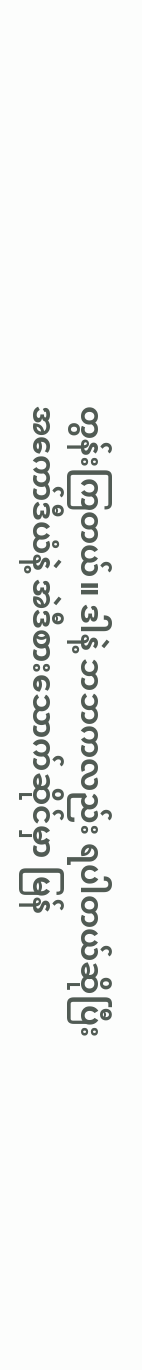တွန်းကြတယ်။ ဒါနဲ့ ဘဘကလည်း ရပါတယ်ဆိုပြီး
အကော်ဒီယံနဲ့ အဲဒီစားသောက်ဆိုင်မှာ မြန်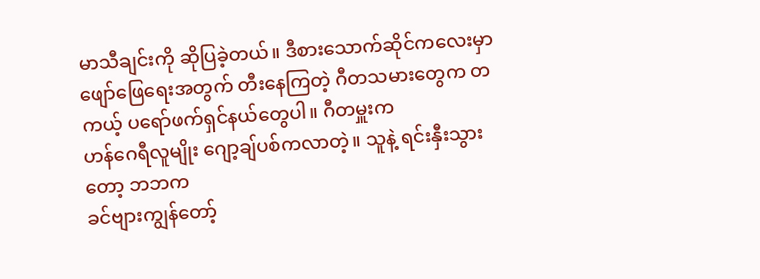မာသီချင်းကို ဆိုပြခဲ့တယ်။ ဒီစားသောက်ဆိုင်ကလေးမှာ
ဖျော်ဖြေရေးအတွက် တီးနေကြတဲ့ ဂီတသမားတွေက တကယ့် ပရော်ဖက်ရှင်နယ်တွေပါ။ ဂီတမှူးက
ဟန်ဂေရီလူမျိုး ဂျော့ချ်ပစ်ကလာတဲ့။ သူနဲ့ ရင်းနှီးသွားတော့ ဘဘက
ခင်ဗျားကျွန်တော့်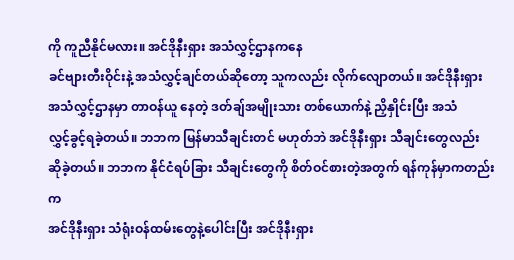ကို ကူညီနိုင်မလား။ အင်ဒိုနီးရှား အသံလွှင့်ဌာနကနေ
ခင်ဗျားတီးဝိုင်းနဲ့ အသံလွှင့်ချင်တယ်ဆိုတော့ သူကလည်း လိုက်လျောတယ်။ အင်ဒိုနီးရှား
အသံလွှင့်ဌာနမှာ တာဝန်ယူ နေတဲ့ ဒတ်ချ်အမျိုးသား တစ်ယောက်နဲ့ ညှိနှိုင်းပြီး အသံ
လွှင့်ခွင့်ရခဲ့တယ်။ ဘဘက မြန်မာသီချင်းတင် မဟုတ်ဘဲ အင်ဒိုနီးရှား သီချင်းတွေလည်း
ဆိုခဲ့တယ်။ ဘဘက နိုင်ငံရပ်ခြား သီချင်းတွေကို စိတ်ဝင်စားတဲ့အတွက် ရန်ကုန်မှာကတည်းက
အင်ဒိုနီးရှား သံရုံးဝန်ထမ်းတွေနဲ့ပေါင်းပြီး အင်ဒိုနီးရှား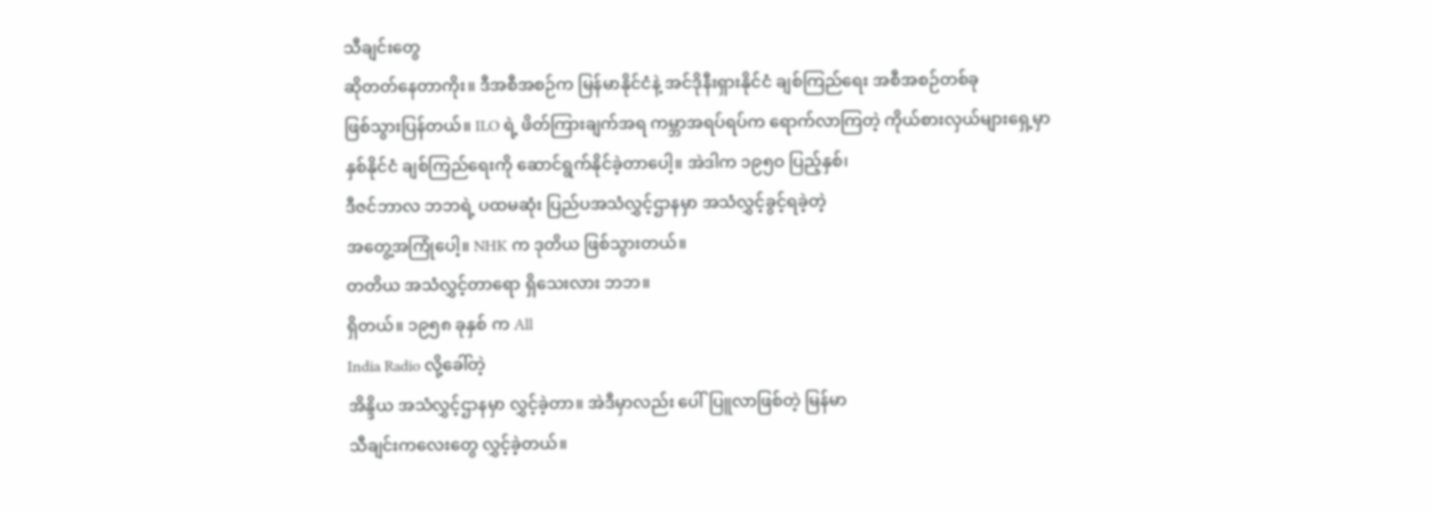သီချင်းတွေ
ဆိုတတ်နေတာကိုး။ ဒီအစီအစဉ်က မြန်မာနိုင်ငံနဲ့ အင်ဒိုနီးရှားနိုင်ငံ ချစ်ကြည်ရေး အစီအစဉ်တစ်ခု
ဖြစ်သွားပြန်တယ်။ ILO ရဲ့ ဖိတ်ကြားချက်အရ ကမ္ဘာအရပ်ရပ်က ရောက်လာကြတဲ့ ကိုယ်စားလှယ်များရှေ့မှာ
နှစ်နိုင်ငံ ချစ်ကြည်ရေးကို ဆောင်ရွက်နိုင်ခဲ့တာပေါ့။ အဲဒါက ၁၉၅ဝ ပြည့်နှစ်၊
ဒီဇင်ဘာလ ဘဘရဲ့ ပထမဆုံး ပြည်ပအသံလွှင့်ဌာနမှာ အသံလွှင့်ခွင့်ရခဲ့တဲ့
အတွေ့အကြုံပေါ့။ NHK က ဒုတိယ ဖြစ်သွားတယ်။
တတိယ အသံလွှင့်တာရော ရှိသေးလား ဘဘ။
ရှိတယ်။ ၁၉၅၈ ခုနှစ် က All
India Radio လို့ခေါ်တဲ့
အိန္ဒိယ အသံလွှင့်ဌာနမှာ လွှင့်ခဲ့တာ။ အဲဒီမှာလည်း ပေါ်ပြူလာဖြစ်တဲ့ မြန်မာ
သီချင်းကလေးတွေ လွှင့်ခဲ့တယ်။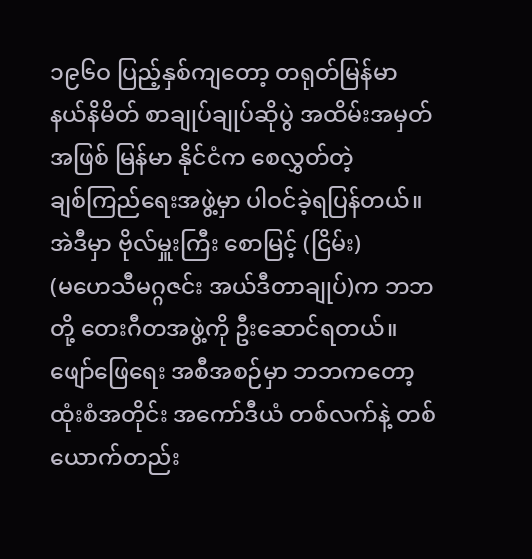၁၉၆ဝ ပြည့်နှစ်ကျတော့ တရုတ်မြန်မာ
နယ်နိမိတ် စာချုပ်ချုပ်ဆိုပွဲ အထိမ်းအမှတ်အဖြစ် မြန်မာ နိုင်ငံက စေလွှတ်တဲ့
ချစ်ကြည်ရေးအဖွဲ့မှာ ပါဝင်ခဲ့ရပြန်တယ်။ အဲဒီမှာ ဗိုလ်မှူးကြီး စောမြင့် (ငြိမ်း)
(မဟေသီမဂ္ဂဇင်း အယ်ဒီတာချုပ်)က ဘဘတို့ တေးဂီတအဖွဲ့ကို ဦးဆောင်ရတယ်။
ဖျော်ဖြေရေး အစီအစဉ်မှာ ဘဘကတော့
ထုံးစံအတိုင်း အကော်ဒီယံ တစ်လက်နဲ့ တစ်ယောက်တည်း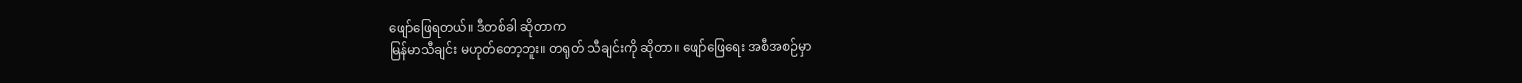ဖျော်ဖြေရတယ်။ ဒီတစ်ခါ ဆိုတာက
မြန်မာသီချင်း မဟုတ်တော့ဘူး။ တရုတ် သီချင်းကို ဆိုတာ။ ဖျော်ဖြေရေး အစီအစဉ်မှာ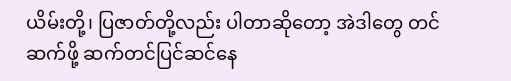ယိမ်းတို့၊ ပြဇာတ်တို့လည်း ပါတာဆိုတော့ အဲဒါတွေ တင်ဆက်ဖို့ ဆက်တင်ပြင်ဆင်နေ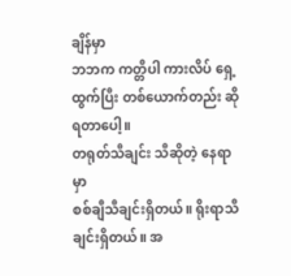ချိန်မှာ
ဘဘက ကတ္တီပါ ကားလိပ် ရှေ့ထွက်ပြီး တစ်ယောက်တည်း ဆိုရတာပေါ့။
တရုတ်သီချင်း သီဆိုတဲ့ နေရာမှာ
စစ်ချီသီချင်းရှိတယ်။ ရိုးရာသီချင်းရှိတယ်။ အ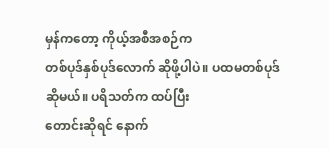မှန်ကတော့ ကိုယ့်အစီအစဉ်က
တစ်ပုဒ်နှစ်ပုဒ်လောက် ဆိုဖို့ပါပဲ။ ပထမတစ်ပုဒ်ဆိုမယ်။ ပရိသတ်က ထပ်ပြီး
တောင်းဆိုရင် နောက်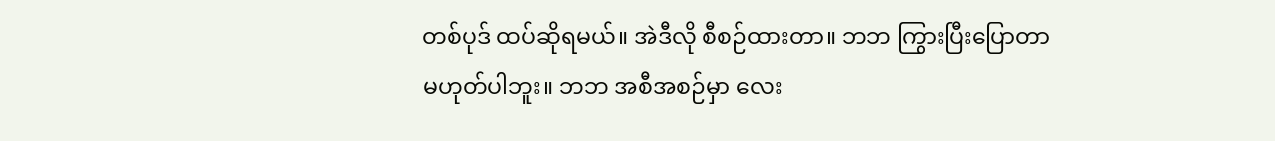တစ်ပုဒ် ထပ်ဆိုရမယ်။ အဲဒီလို စီစဉ်ထားတာ။ ဘဘ ကြွားပြီးပြောတာ
မဟုတ်ပါဘူး။ ဘဘ အစီအစဉ်မှာ လေး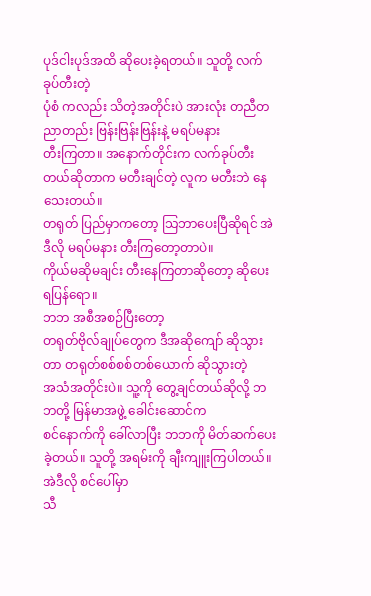ပုဒ်ငါးပုဒ်အထိ ဆိုပေးခဲ့ရတယ်။ သူတို့ လက်ခုပ်တီးတဲ့
ပုံစံ ကလည်း သိတဲ့အတိုင်းပဲ အားလုံး တညီတညာတည်း ဗြန်းဗြန်းဗြန်းနဲ့ မရပ်မနား
တီးကြတာ။ အနောက်တိုင်းက လက်ခုပ်တီးတယ်ဆိုတာက မတီးချင်တဲ့ လူက မတီးဘဲ နေသေးတယ်။
တရုတ် ပြည်မှာကတော့ သြဘာပေးပြီဆိုရင် အဲဒီလို မရပ်မနား တီးကြတော့တာပဲ။
ကိုယ်မဆိုမချင်း တီးနေကြတာဆိုတော့ ဆိုပေးရပြန်ရော။
ဘဘ အစီအစဉ်ပြီးတော့
တရုတ်ဗိုလ်ချုပ်တွေက ဒီအဆိုကျော် ဆိုသွားတာ တရုတ်စစ်စစ်တစ်ယောက် ဆိုသွားတဲ့
အသံအတိုင်းပဲ။ သူ့ကို တွေ့ချင်တယ်ဆိုလို့ ဘဘတို့ မြန်မာအဖွဲ့ ခေါင်းဆောင်က
စင်နောက်ကို ခေါ်လာပြီး ဘဘကို မိတ်ဆက်ပေးခဲ့တယ်။ သူတို့ အရမ်းကို ချီးကျူးကြပါတယ်။
အဲဒီလို စင်ပေါ်မှာ
သီ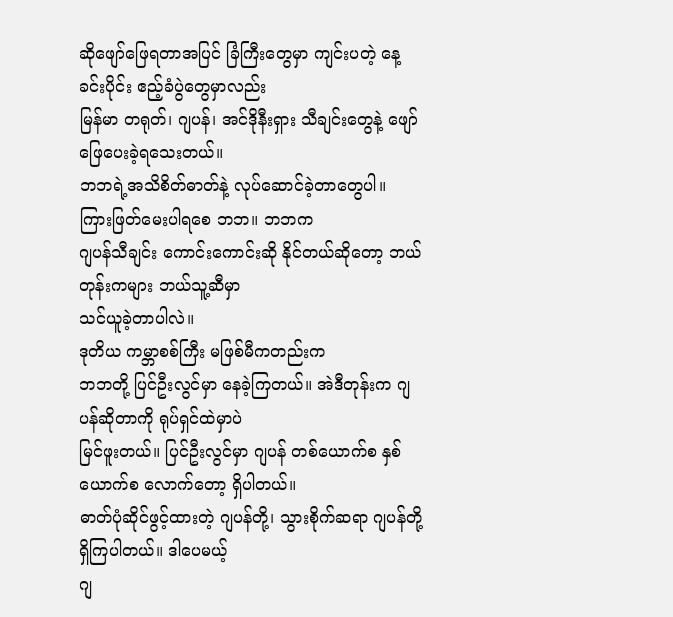ဆိုဖျော်ဖြေရတာအပြင် ခြံကြီးတွေမှာ ကျင်းပတဲ့ နေ့ခင်းပိုင်း ဧည့်ခံပွဲတွေမှာလည်း
မြန်မာ တရုတ်၊ ဂျပန်၊ အင်ဒိုနီးရှား သီချင်းတွေနဲ့ ဖျော်ဖြေပေးခဲ့ရသေးတယ်။
ဘဘရဲ့အသိစိတ်ဓာတ်နဲ့ လုပ်ဆောင်ခဲ့တာတွေပါ။
ကြားဖြတ်မေးပါရစေ ဘဘ။ ဘဘက
ဂျပန်သီချင်း ကောင်းကောင်းဆို နိုင်တယ်ဆိုတော့ ဘယ်တုန်းကများ ဘယ်သူ့ဆီမှာ
သင်ယူခဲ့တာပါလဲ။
ဒုတိယ ကမ္ဘာစစ်ကြီး မဖြစ်မီကတည်းက
ဘဘတို့ ပြင်ဦးလွင်မှာ နေခဲ့ကြတယ်။ အဲဒီတုန်းက ဂျပန်ဆိုတာကို ရုပ်ရှင်ထဲမှာပဲ
မြင်ဖူးတယ်။ ပြင်ဦးလွင်မှာ ဂျပန် တစ်ယောက်စ နှစ်ယောက်စ လောက်တော့ ရှိပါတယ်။
ဓာတ်ပုံဆိုင်ဖွင့်ထားတဲ့ ဂျပန်တို့၊ သွားစိုက်ဆရာ ဂျပန်တို့ ရှိကြပါတယ်။ ဒါပေမယ့်
ဂျ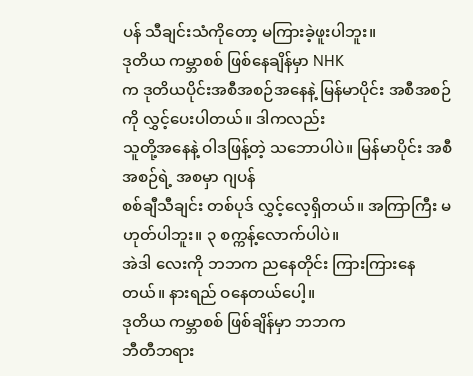ပန် သီချင်းသံကိုတော့ မကြားခဲ့ဖူးပါဘူး။
ဒုတိယ ကမ္ဘာစစ် ဖြစ်နေချိန်မှာ NHK
က ဒုတိယပိုင်းအစီအစဉ်အနေနဲ့ မြန်မာပိုင်း အစီအစဉ်ကို လွှင့်ပေးပါတယ်။ ဒါကလည်း
သူတို့အနေနဲ့ ဝါဒဖြန့်တဲ့ သဘောပါပဲ။ မြန်မာပိုင်း အစီအစဉ်ရဲ့ အစမှာ ဂျပန်
စစ်ချီသီချင်း တစ်ပုဒ် လွှင့်လေ့ရှိတယ်။ အကြာကြီး မဟုတ်ပါဘူး။ ၃ စက္ကန့်လောက်ပါပဲ။
အဲဒါ လေးကို ဘဘက ညနေတိုင်း ကြားကြားနေတယ်။ နားရည် ဝနေတယ်ပေါ့။
ဒုတိယ ကမ္ဘာစစ် ဖြစ်ချိန်မှာ ဘဘက
ဘီတီဘရား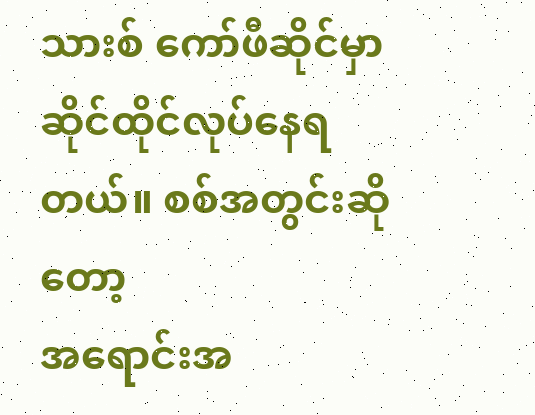သားစ် ကော်ဖီဆိုင်မှာ ဆိုင်ထိုင်လုပ်နေရတယ်။ စစ်အတွင်းဆိုတော့
အရောင်းအ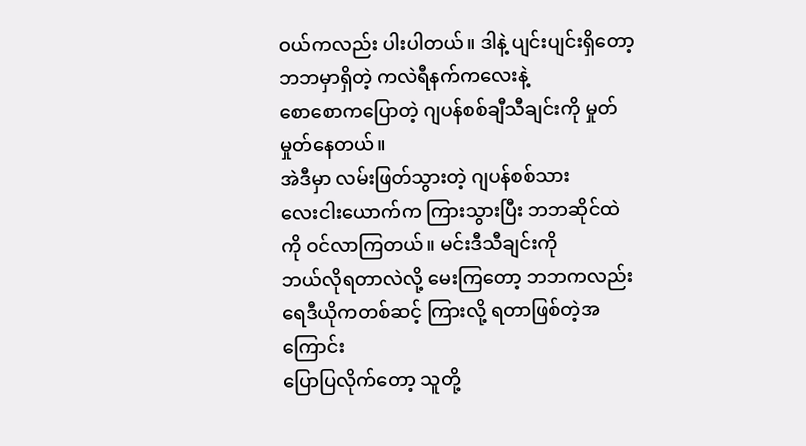ဝယ်ကလည်း ပါးပါတယ်။ ဒါနဲ့ ပျင်းပျင်းရှိတော့ ဘဘမှာရှိတဲ့ ကလဲရီနက်ကလေးနဲ့
စောစောကပြောတဲ့ ဂျပန်စစ်ချီသီချင်းကို မှုတ် မှုတ်နေတယ်။
အဲဒီမှာ လမ်းဖြတ်သွားတဲ့ ဂျပန်စစ်သား
လေးငါးယောက်က ကြားသွားပြီး ဘဘဆိုင်ထဲကို ဝင်လာကြတယ်။ မင်းဒီသီချင်းကို
ဘယ်လိုရတာလဲလို့ မေးကြတော့ ဘဘကလည်း ရေဒီယိုကတစ်ဆင့် ကြားလို့ ရတာဖြစ်တဲ့အကြောင်း
ပြောပြလိုက်တော့ သူတို့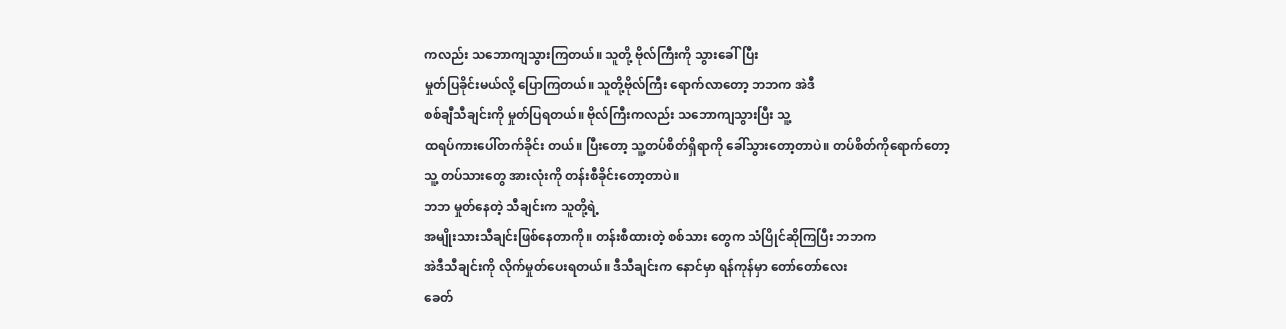ကလည်း သဘောကျသွားကြတယ်။ သူတို့ ဗိုလ်ကြီးကို သွားခေါ်ပြီး
မှုတ်ပြခိုင်းမယ်လို့ ပြောကြတယ်။ သူတို့ဗိုလ်ကြီး ရောက်လာတော့ ဘဘက အဲဒီ
စစ်ချီသီချင်းကို မှုတ်ပြရတယ်။ ဗိုလ်ကြီးကလည်း သဘောကျသွားပြီး သူ့
ထရပ်ကားပေါ်တက်ခိုင်း တယ်။ ပြီးတော့ သူ့တပ်စိတ်ရှိရာကို ခေါ်သွားတော့တာပဲ။ တပ်စိတ်ကိုရောက်တော့
သူ့ တပ်သားတွေ အားလုံးကို တန်းစီခိုင်းတော့တာပဲ။
ဘဘ မှုတ်နေတဲ့ သီချင်းက သူတို့ရဲ့
အမျိုးသားသီချင်းဖြစ်နေတာကို။ တန်းစီထားတဲ့ စစ်သား တွေက သံပြိုင်ဆိုကြပြီး ဘဘက
အဲဒီသီချင်းကို လိုက်မှုတ်ပေးရတယ်။ ဒီသီချင်းက နောင်မှာ ရန်ကုန်မှာ တော်တော်လေး
ခေတ်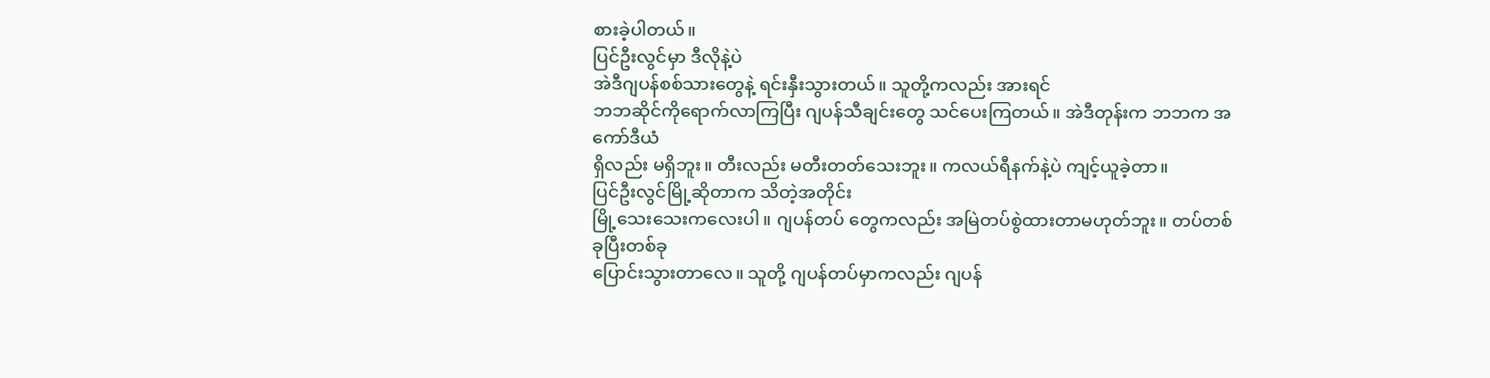စားခဲ့ပါတယ်။
ပြင်ဦးလွင်မှာ ဒီလိုနဲ့ပဲ
အဲဒီဂျပန်စစ်သားတွေနဲ့ ရင်းနှီးသွားတယ်။ သူတို့ကလည်း အားရင်
ဘဘဆိုင်ကိုရောက်လာကြပြီး ဂျပန်သီချင်းတွေ သင်ပေးကြတယ်။ အဲဒီတုန်းက ဘဘက အကော်ဒီယံ
ရှိလည်း မရှိဘူး။ တီးလည်း မတီးတတ်သေးဘူး။ ကလယ်ရီနက်နဲ့ပဲ ကျင့်ယူခဲ့တာ။
ပြင်ဦးလွင်မြို့ဆိုတာက သိတဲ့အတိုင်း
မြို့သေးသေးကလေးပါ။ ဂျပန်တပ် တွေကလည်း အမြဲတပ်စွဲထားတာမဟုတ်ဘူး။ တပ်တစ်ခုပြီးတစ်ခု
ပြောင်းသွားတာလေ။ သူတို့ ဂျပန်တပ်မှာကလည်း ဂျပန်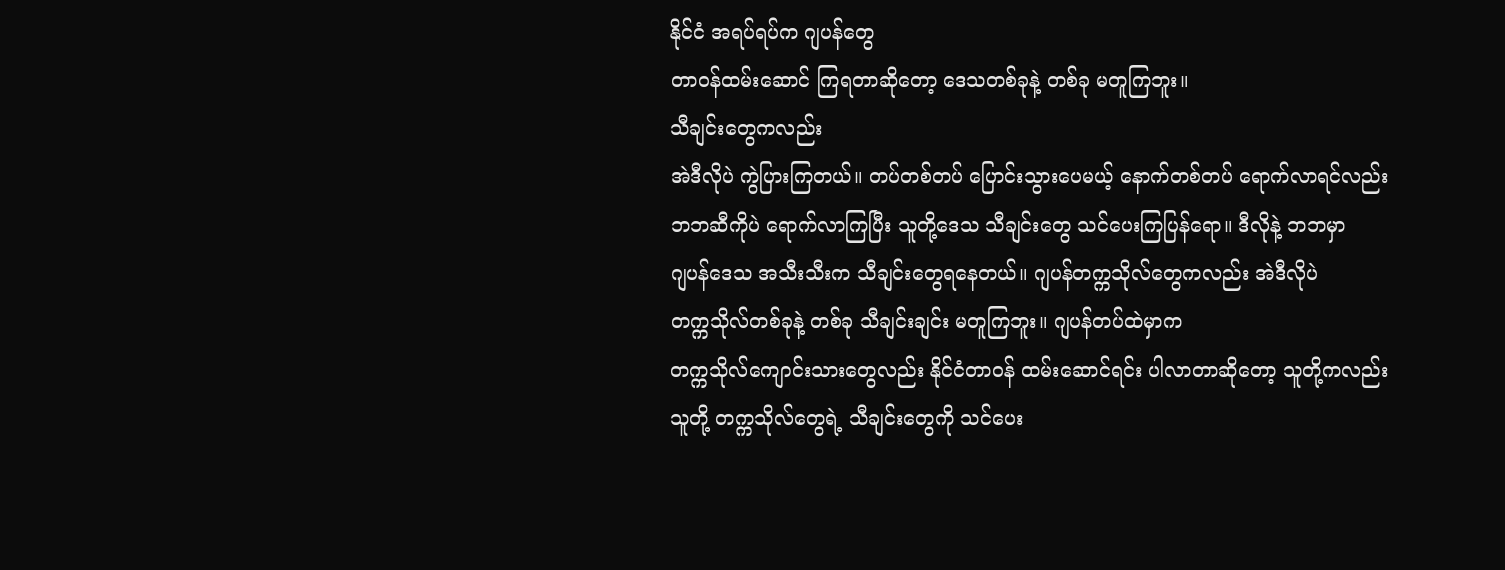နိုင်ငံ အရပ်ရပ်က ဂျပန်တွေ
တာဝန်ထမ်းဆောင် ကြရတာဆိုတော့ ဒေသတစ်ခုနဲ့ တစ်ခု မတူကြဘူး။
သီချင်းတွေကလည်း
အဲဒီလိုပဲ ကွဲပြားကြတယ်။ တပ်တစ်တပ် ပြောင်းသွားပေမယ့် နောက်တစ်တပ် ရောက်လာရင်လည်း
ဘဘဆီကိုပဲ ရောက်လာကြပြီး သူတို့ဒေသ သီချင်းတွေ သင်ပေးကြပြန်ရော။ ဒီလိုနဲ့ ဘဘမှာ
ဂျပန်ဒေသ အသီးသီးက သီချင်းတွေရနေတယ်။ ဂျပန်တက္ကသိုလ်တွေကလည်း အဲဒီလိုပဲ
တက္ကသိုလ်တစ်ခုနဲ့ တစ်ခု သီချင်းချင်း မတူကြဘူး။ ဂျပန်တပ်ထဲမှာက
တက္ကသိုလ်ကျောင်းသားတွေလည်း နိုင်ငံတာဝန် ထမ်းဆောင်ရင်း ပါလာတာဆိုတော့ သူတို့ကလည်း
သူတို့ တက္ကသိုလ်တွေရဲ့ သီချင်းတွေကို သင်ပေး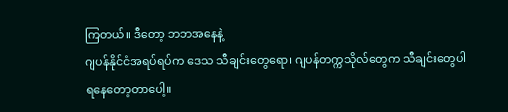ကြတယ်။ ဒီတော့ ဘဘအနေနဲ့
ဂျပန်နိုင်ငံအရပ်ရပ်က ဒေသ သီချင်းတွေရော၊ ဂျပန်တက္ကသိုလ်တွေက သီချင်းတွေပါ
ရနေတော့တာပေါ့။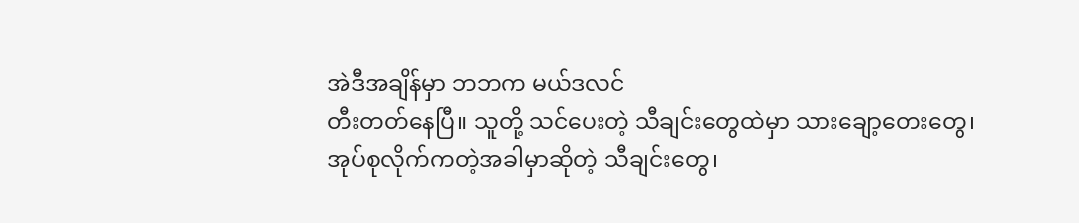အဲဒီအချိန်မှာ ဘဘက မယ်ဒလင်
တီးတတ်နေပြီ။ သူတို့ သင်ပေးတဲ့ သီချင်းတွေထဲမှာ သားချော့တေးတွေ၊
အုပ်စုလိုက်ကတဲ့အခါမှာဆိုတဲ့ သီချင်းတွေ၊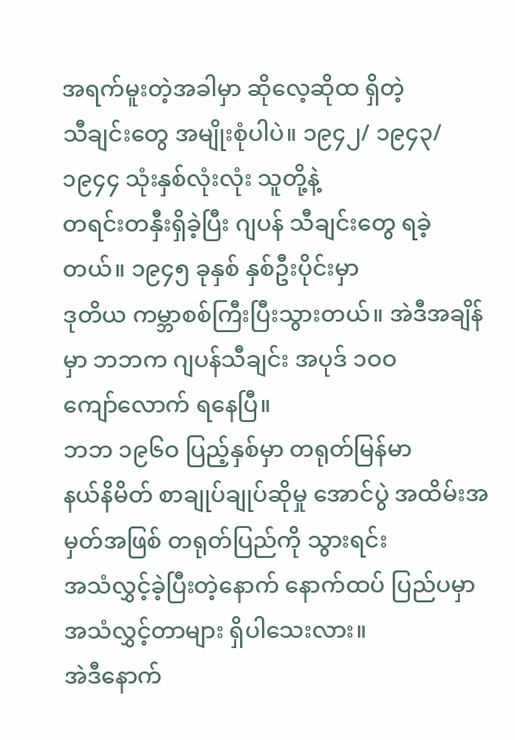အရက်မူးတဲ့အခါမှာ ဆိုလေ့ဆိုထ ရှိတဲ့
သီချင်းတွေ အမျိုးစုံပါပဲ။ ၁၉၄၂/ ၁၉၄၃/ ၁၉၄၄ သုံးနှစ်လုံးလုံး သူတို့နဲ့
တရင်းတနှီးရှိခဲ့ပြီး ဂျပန် သီချင်းတွေ ရခဲ့တယ်။ ၁၉၄၅ ခုနှစ် နှစ်ဦးပိုင်းမှာ
ဒုတိယ ကမ္ဘာစစ်ကြီးပြီးသွားတယ်။ အဲဒီအချိန်မှာ ဘဘက ဂျပန်သီချင်း အပုဒ် ၁ဝဝ
ကျော်လောက် ရနေပြီ။
ဘဘ ၁၉၆ဝ ပြည့်နှစ်မှာ တရုတ်မြန်မာ
နယ်နိမိတ် စာချုပ်ချုပ်ဆိုမှု အောင်ပွဲ အထိမ်းအမှတ်အဖြစ် တရုတ်ပြည်ကို သွားရင်း
အသံလွှင့်ခဲ့ပြီးတဲ့နောက် နောက်ထပ် ပြည်ပမှာ အသံလွှင့်တာများ ရှိပါသေးလား။
အဲဒီနောက်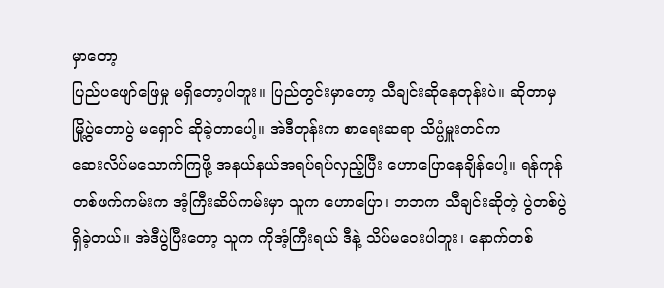မှာတော့
ပြည်ပဖျော်ဖြေမှု မရှိတော့ပါဘူး။ ပြည်တွင်းမှာတော့ သီချင်းဆိုနေတုန်းပဲ။ ဆိုတာမှ
မြို့ပွဲတောပွဲ မရှောင် ဆိုခဲ့တာပေါ့။ အဲဒီတုန်းက စာရေးဆရာ သိပ္ပံမှူးတင်က
ဆေးလိပ်မသောက်ကြဖို့ အနယ်နယ်အရပ်ရပ်လှည့်ပြီး ဟောပြောနေချိန်ပေါ့။ ရန်ကုန်
တစ်ဖက်ကမ်းက အံ့ကြီးဆိပ်ကမ်းမှာ သူက ဟောပြော၊ ဘဘက သီချင်းဆိုတဲ့ ပွဲတစ်ပွဲ
ရှိခဲ့တယ်။ အဲဒီပွဲပြီးတော့ သူက ကိုအံ့ကြီးရယ် ဒီနဲ့ သိပ်မဝေးပါဘူး၊ နောက်တစ်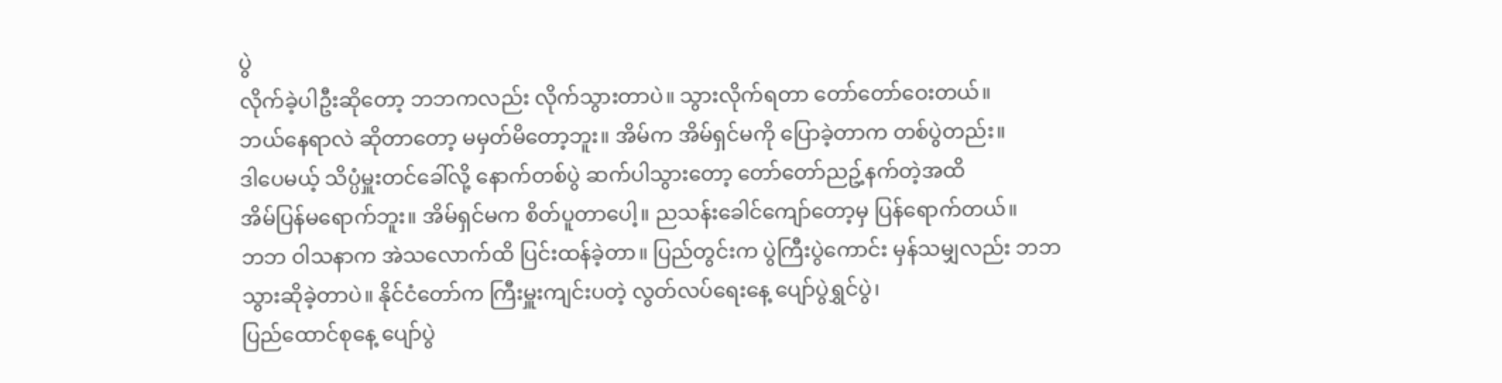ပွဲ
လိုက်ခဲ့ပါဦးဆိုတော့ ဘဘကလည်း လိုက်သွားတာပဲ။ သွားလိုက်ရတာ တော်တော်ဝေးတယ်။
ဘယ်နေရာလဲ ဆိုတာတော့ မမှတ်မိတော့ဘူး။ အိမ်က အိမ်ရှင်မကို ပြောခဲ့တာက တစ်ပွဲတည်း။
ဒါပေမယ့် သိပ္ပံမှူးတင်ခေါ်လို့ နောက်တစ်ပွဲ ဆက်ပါသွားတော့ တော်တော်ညဥ့်နက်တဲ့အထိ
အိမ်ပြန်မရောက်ဘူး။ အိမ်ရှင်မက စိတ်ပူတာပေါ့။ ညသန်းခေါင်ကျော်တော့မှ ပြန်ရောက်တယ်။
ဘဘ ဝါသနာက အဲသလောက်ထိ ပြင်းထန်ခဲ့တာ။ ပြည်တွင်းက ပွဲကြီးပွဲကောင်း မှန်သမျှလည်း ဘဘ
သွားဆိုခဲ့တာပဲ။ နိုင်ငံတော်က ကြီးမှူးကျင်းပတဲ့ လွတ်လပ်ရေးနေ့ ပျော်ပွဲရွှင်ပွဲ၊
ပြည်ထောင်စုနေ့ ပျော်ပွဲ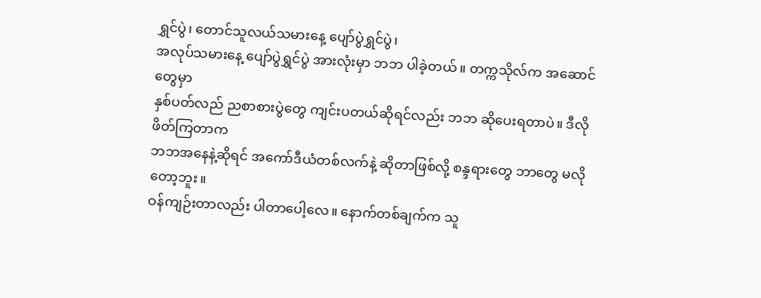ရွှင်ပွဲ၊ တောင်သူလယ်သမားနေ့ ပျော်ပွဲရွှင်ပွဲ၊
အလုပ်သမားနေ့ ပျော်ပွဲရွှင်ပွဲ အားလုံးမှာ ဘဘ ပါခဲ့တယ်။ တက္ကသိုလ်က အဆောင်တွေမှာ
နှစ်ပတ်လည် ညစာစားပွဲတွေ ကျင်းပတယ်ဆိုရင်လည်း ဘဘ ဆိုပေးရတာပဲ။ ဒီလိုဖိတ်ကြတာက
ဘဘအနေနဲ့ဆိုရင် အကော်ဒီယံတစ်လက်နဲ့ ဆိုတာဖြစ်လို့ စန္ဒရားတွေ ဘာတွေ မလိုတော့ဘူး။
ဝန်ကျဉ်းတာလည်း ပါတာပေါ့လေ။ နောက်တစ်ချက်က သူ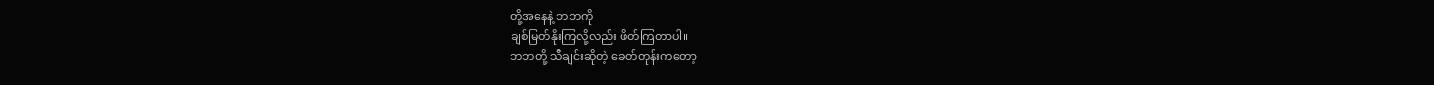တို့အနေနဲ့ ဘဘကို
ချစ်မြတ်နိုးကြလို့လည်း ဖိတ်ကြတာပါ။
ဘဘတို့ သီချင်းဆိုတဲ့ ခေတ်တုန်းကတော့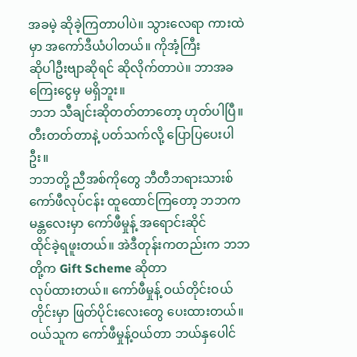အခမဲ့ ဆိုခဲ့ကြတာပါပဲ။ သွားလေရာ ကားထဲမှာ အကော်ဒီယံပါတယ်။ ကိုအံ့ကြီး
ဆိုပါဦးဗျာဆိုရင် ဆိုလိုက်တာပဲ။ ဘာအခကြေးငွေမှ မရှိဘူး။
ဘဘ သီချင်းဆိုတတ်တာတော့ ဟုတ်ပါပြီ။
တီးတတ်တာနဲ့ ပတ်သက်လို့ ပြောပြပေးပါဦး။
ဘဘတို့ ညီအစ်ကိုတွေ ဘီတီဘရားသားစ်
ကော်ဖီလုပ်ငန်း ထူထောင်ကြတော့ ဘဘက မန္တလေးမှာ ကော်ဖီမှုန့် အရောင်းဆိုင်
ထိုင်ခဲ့ရဖူးတယ်။ အဲဒီတုန်းကတည်းက ဘဘတို့က Gift Scheme ဆိုတာ
လုပ်ထားတယ်။ ကော်ဖီမှုန့် ဝယ်တိုင်းဝယ်တိုင်းမှာ ဖြတ်ပိုင်းလေးတွေ ပေးထားတယ်။
ဝယ်သူက ကော်ဖီမှုန့်ဝယ်တာ ဘယ်နှပေါင်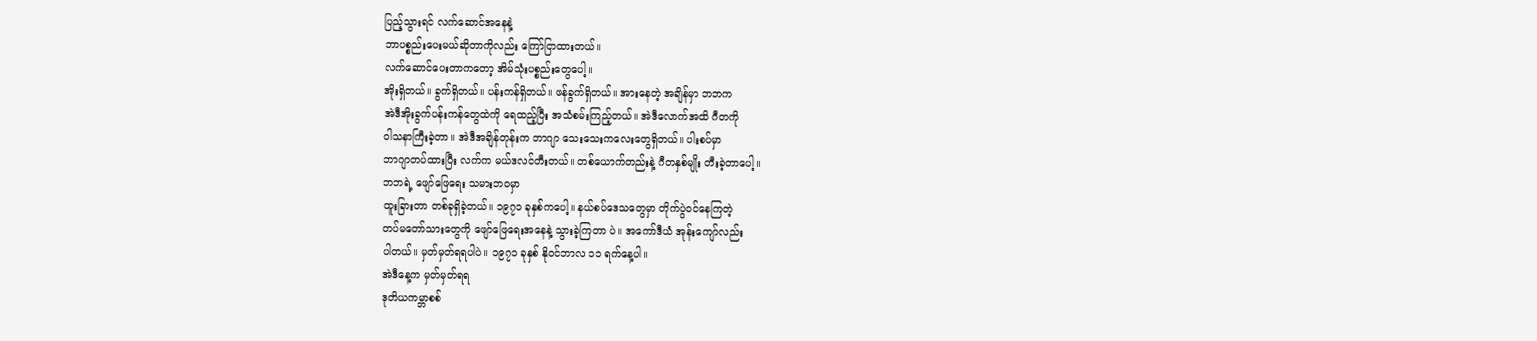ပြည့်သွားရင် လက်ဆောင်အနေနဲ့
ဘာပစ္စည်းပေးမယ်ဆိုတာကိုလည်း ကြော်ငြာထားတယ်။
လက်ဆောင်ပေးတာကတော့ အိမ်သုံးပစ္စည်းတွေပေါ့။
အိုးရှိတယ်။ ခွက်ရှိတယ်။ ပန်းကန်ရှိတယ်။ ဖန်ခွက်ရှိတယ်။ အားနေတဲ့ အချိန်မှာ ဘဘက
အဲဒီအိုးခွက်ပန်းကန်တွေထဲကို ရေထည့်ပြီး အသံစမ်းကြည့်တယ်။ အဲဒီလောက်အထိ ဂီတကို
ဝါသနာကြီးခဲ့တာ။ အဲဒီအချိန်တုန်းက ဘာဂျာ သေးသေးကလေးတွေရှိတယ်။ ပါးစပ်မှာ
ဘာဂျာတပ်ထားပြီး လက်က မယ်ဒလင်တီးတယ်။ တစ်ယောက်တည်းနဲ့ ဂီတနှစ်မျိုး တီးခဲ့တာပေါ့။
ဘဘရဲ့ ဖျော်ဖြေရေး သမားဘဝမှာ
ထူးခြားတာ တစ်ခုရှိခဲ့တယ်။ ၁၉၇၁ ခုနှစ်ကပေါ့။ နယ်စပ်ဒေသတွေမှာ တိုက်ပွဲဝင်နေကြတဲ့
တပ်မတော်သားတွေကို ဖျော်ဖြေရေးအနေနဲ့ သွားခဲ့ကြတာ ပဲ။ အကော်ဒီယံ အုန်းကျော်လည်း
ပါတယ်။ မှတ်မှတ်ရရပါပဲ။ ၁၉၇၁ ခုနှစ် နိုဝင်ဘာလ ၁၁ ရက်နေ့ပါ။
အဲဒီနေ့က မှတ်မှတ်ရရ
ဒုတိယကမ္ဘာစစ်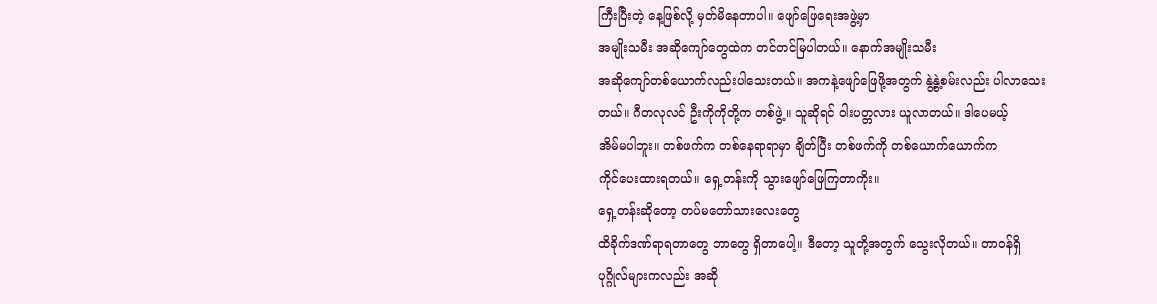ကြီးပြီးတဲ့ နေ့ဖြစ်လို့ မှတ်မိနေတာပါ။ ဖျော်ဖြေရေးအဖွဲ့မှာ
အမျိုးသမီး အဆိုကျော်တွေထဲက တင်တင်မြပါတယ်။ နောက်အမျိုးသမီး
အဆိုကျော်တစ်ယောက်လည်းပါသေးတယ်။ အကနဲ့ဖျော်ဖြေဖို့အတွက် နွဲ့နွဲ့စမ်းလည်း ပါလာသေး
တယ်။ ဂီတလုလင် ဦးကိုကိုတို့က တစ်ဖွဲ့။ သူဆိုရင် ဝါးပတ္တလား ယူလာတယ်။ ဒါပေမယ့်
အိမ်မပါဘူး။ တစ်ဖက်က တစ်နေရာရာမှာ ချိတ်ပြီး တစ်ဖက်ကို တစ်ယောက်ယောက်က
ကိုင်ပေးထားရတယ်။ ရှေ့တန်းကို သွားဖျော်ဖြေကြတာကိုး။
ရှေ့တန်းဆိုတော့ တပ်မတော်သားလေးတွေ
ထိခိုက်ဒဏ်ရာရတာတွေ ဘာတွေ ရှိတာပေါ့။ ဒီတော့ သူတို့အတွက် သွေးလိုတယ်။ တာဝန်ရှိ
ပုဂ္ဂိုလ်များကလည်း အဆို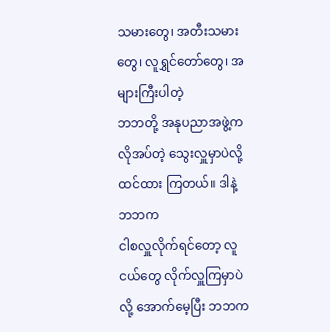သမားတွေ၊ အတီးသမားတွေ၊ လူရွှင်တော်တွေ၊ အများကြီးပါတဲ့
ဘဘတို့ အနုပညာအဖွဲ့က လိုအပ်တဲ့ သွေးလှူမှာပဲလို့ ထင်ထား ကြတယ်။ ဒါနဲ့ ဘဘက
ငါစလှူလိုက်ရင်တော့ လူငယ်တွေ လိုက်လှူကြမှာပဲလို့ အောက်မေ့ပြီး ဘဘက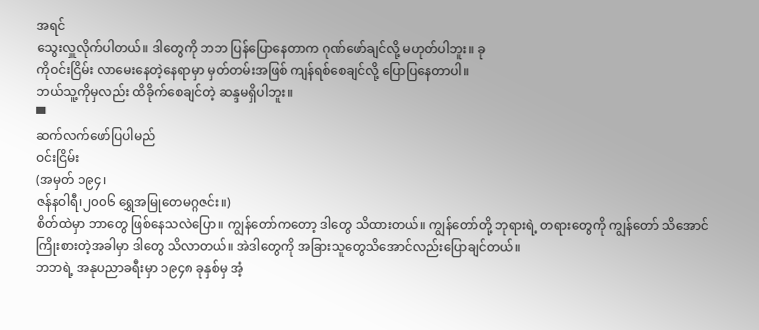အရင်
သွေးလှူလိုက်ပါတယ်။ ဒါတွေကို ဘဘ ပြန်ပြောနေတာက ဂုဏ်ဖော်ချင်လို့ မဟုတ်ပါဘူး။ ခု
ကိုဝင်းငြိမ်း လာမေးနေတဲ့နေရာမှာ မှတ်တမ်းအဖြစ် ကျန်ရစ်စေချင်လို့ ပြောပြနေတာပါ။
ဘယ်သူ့ကိုမှလည်း ထိခိုက်စေချင်တဲ့ ဆန္ဒမရှိပါဘူး။
▀
ဆက်လက်ဖော်ပြပါမည်
ဝင်းငြိမ်း
(အမှတ် ၁၉၄၊
ဇန်နဝါရီ၊၂၀၀၆ ရွှေအမြုတေမဂ္ဂဇင်း။)
စိတ်ထဲမှာ ဘာတွေ ဖြစ်နေသလဲပြော။ ကျွန်တော်ကတော့ ဒါတွေ သိထားတယ်။ ကျွန်တော်တို့ ဘုရားရဲ့ တရားတွေကို ကျွန်တော် သိအောင် ကြိုးစားတဲ့အခါမှာ ဒါတွေ သိလာတယ်။ အဲဒါတွေကို အခြားသူတွေသိအောင်လည်းပြောချင်တယ်။
ဘဘရဲ့ အနုပညာခရီးမှာ ၁၉၄၈ ခုနှစ်မှ အံ့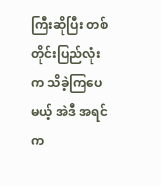ကြီးဆိုပြီး တစ်တိုင်းပြည်လုံးက သိခဲ့ကြပေမယ့် အဲဒီ အရင်က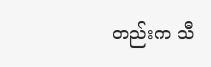တည်းက သီ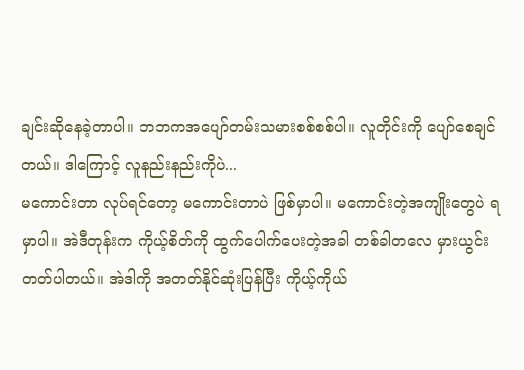ချင်းဆိုနေခဲ့တာပါ။ ဘဘကအပျော်တမ်းသမားစစ်စစ်ပါ။ လူတိုင်းကို ပျော်စေချင်တယ်။ ဒါကြောင့် လူနည်းနည်းကိုပဲ...
မကောင်းတာ လုပ်ရင်တော့ မကောင်းတာပဲ ဖြစ်မှာပါ။ မကောင်းတဲ့အကျိုးတွေပဲ ရမှာပါ။ အဲဒီတုန်းက ကိုယ့်စိတ်ကို ထွက်ပေါက်ပေးတဲ့အခါ တစ်ခါတလေ မှားယွင်းတတ်ပါတယ်။ အဲဒါကို အတတ်နိုင်ဆုံးပြန်ပြီး ကိုယ့်ကိုယ်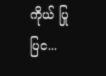ကိုယ် ပြုပြင...